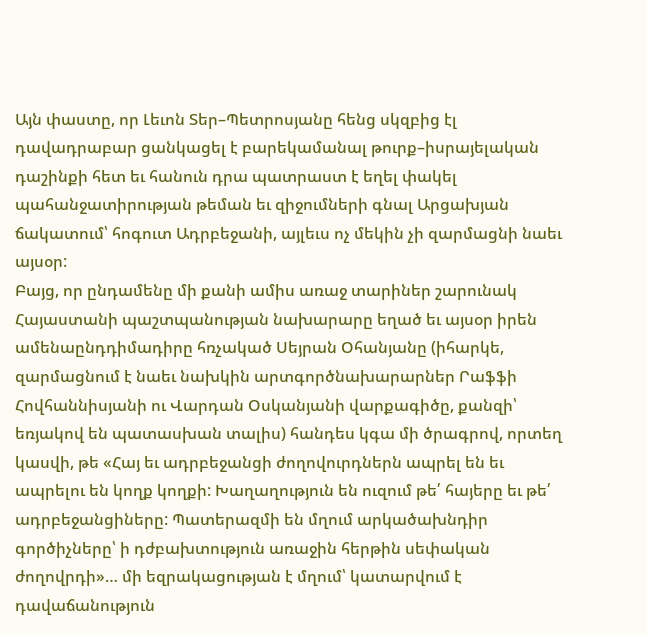Այն փաստը, որ Լեւոն Տեր–Պետրոսյանը հենց սկզբից էլ դավադրաբար ցանկացել է բարեկամանալ թուրք–իսրայելական դաշինքի հետ եւ հանուն դրա պատրաստ է եղել փակել պահանջատիրության թեման եւ զիջումների գնալ Արցախյան ճակատում՝ հոգուտ Ադրբեջանի, այլեւս ոչ մեկին չի զարմացնի նաեւ այսօր:
Բայց, որ ընդամենը մի քանի ամիս առաջ տարիներ շարունակ Հայաստանի պաշտպանության նախարարը եղած եւ այսօր իրեն ամենաընդդիմադիրը հռչակած Սեյրան Օհանյանը (իհարկե, զարմացնում է նաեւ նախկին արտգործնախարարներ Րաֆֆի Հովհաննիսյանի ու Վարդան Օսկանյանի վարքագիծը, քանզի՝ եռյակով են պատասխան տալիս) հանդես կգա մի ծրագրով, որտեղ կասվի, թե «Հայ եւ ադրբեջանցի ժողովուրդներն ապրել են եւ ապրելու են կողք կողքի: Խաղաղություն են ուզում թե՛ հայերը եւ թե՛ ադրբեջանցիները: Պատերազմի են մղում արկածախնդիր գործիչները՝ ի դժբախտություն առաջին հերթին սեփական ժողովրդի»… մի եզրակացության է մղում՝ կատարվում է դավաճանություն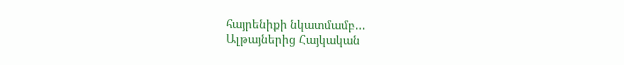հայրենիքի նկատմամբ…
Ալթայներից Հայկական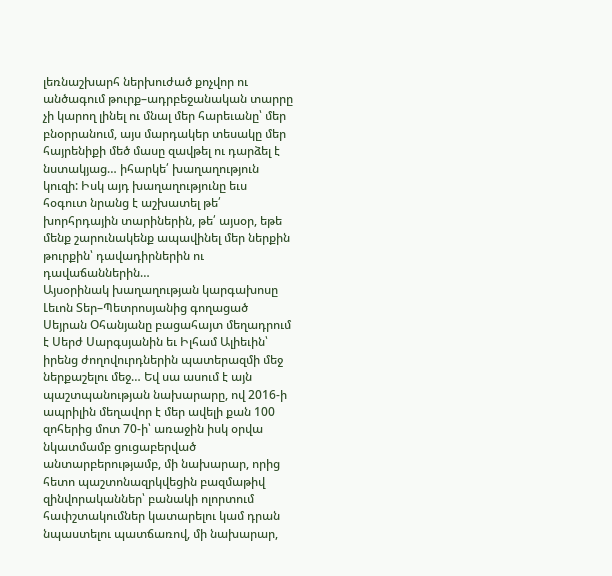լեռնաշխարհ ներխուժած քոչվոր ու անծագում թուրք–ադրբեջանական տարրը չի կարող լինել ու մնալ մեր հարեւանը՝ մեր բնօրրանում, այս մարդակեր տեսակը մեր հայրենիքի մեծ մասը զավթել ու դարձել է նստակյաց… իհարկե՛ խաղաղություն կուզի: Իսկ այդ խաղաղությունը եւս հօգուտ նրանց է աշխատել թե՛ խորհրդային տարիներին, թե՛ այսօր, եթե մենք շարունակենք ապավինել մեր ներքին թուրքին՝ դավադիրներին ու դավաճաններին…
Այսօրինակ խաղաղության կարգախոսը Լեւոն Տեր–Պետրոսյանից գողացած Սեյրան Օհանյանը բացահայտ մեղադրում է Սերժ Սարգսյանին եւ Իլհամ Ալիեւին՝ իրենց ժողովուրդներին պատերազմի մեջ ներքաշելու մեջ… Եվ սա ասում է այն պաշտպանության նախարարը, ով 2016-ի ապրիլին մեղավոր է մեր ավելի քան 100 զոհերից մոտ 70-ի՝ առաջին իսկ օրվա նկատմամբ ցուցաբերված անտարբերությամբ, մի նախարար, որից հետո պաշտոնազրկվեցին բազմաթիվ զինվորականներ՝ բանակի ոլորտում հափշտակումներ կատարելու կամ դրան նպաստելու պատճառով, մի նախարար,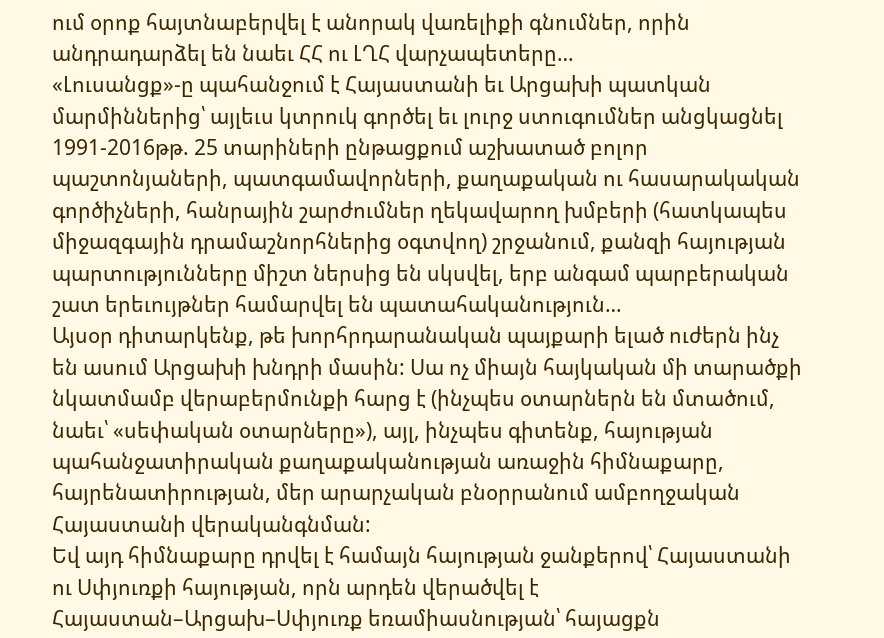ում օրոք հայտնաբերվել է անորակ վառելիքի գնումներ, որին անդրադարձել են նաեւ ՀՀ ու ԼՂՀ վարչապետերը…
«Լուսանցք»-ը պահանջում է Հայաստանի եւ Արցախի պատկան մարմիններից՝ այլեւս կտրուկ գործել եւ լուրջ ստուգումներ անցկացնել 1991-2016թթ. 25 տարիների ընթացքում աշխատած բոլոր պաշտոնյաների, պատգամավորների, քաղաքական ու հասարակական գործիչների, հանրային շարժումներ ղեկավարող խմբերի (հատկապես միջազգային դրամաշնորհներից օգտվող) շրջանում, քանզի հայության պարտությունները միշտ ներսից են սկսվել, երբ անգամ պարբերական շատ երեւույթներ համարվել են պատահականություն…
Այսօր դիտարկենք, թե խորհրդարանական պայքարի ելած ուժերն ինչ են ասում Արցախի խնդրի մասին: Սա ոչ միայն հայկական մի տարածքի նկատմամբ վերաբերմունքի հարց է (ինչպես օտարներն են մտածում, նաեւ՝ «սեփական օտարները»), այլ, ինչպես գիտենք, հայության պահանջատիրական քաղաքականության առաջին հիմնաքարը, հայրենատիրության, մեր արարչական բնօրրանում ամբողջական Հայաստանի վերականգնման:
Եվ այդ հիմնաքարը դրվել է համայն հայության ջանքերով՝ Հայաստանի ու Սփյուռքի հայության, որն արդեն վերածվել է Հայաստան–Արցախ–Սփյուռք եռամիասնության՝ հայացքն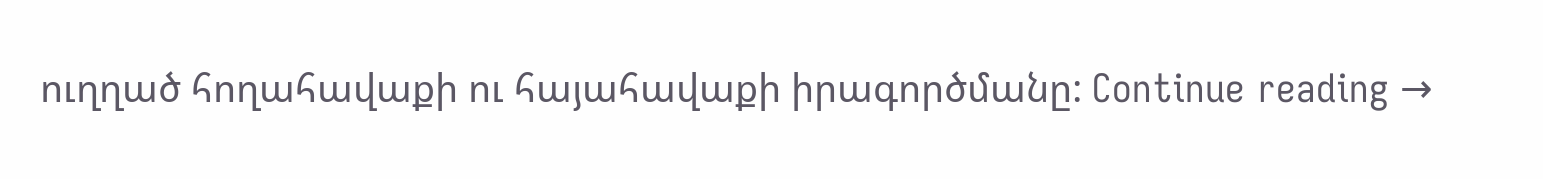ուղղած հողահավաքի ու հայահավաքի իրագործմանը: Continue reading →